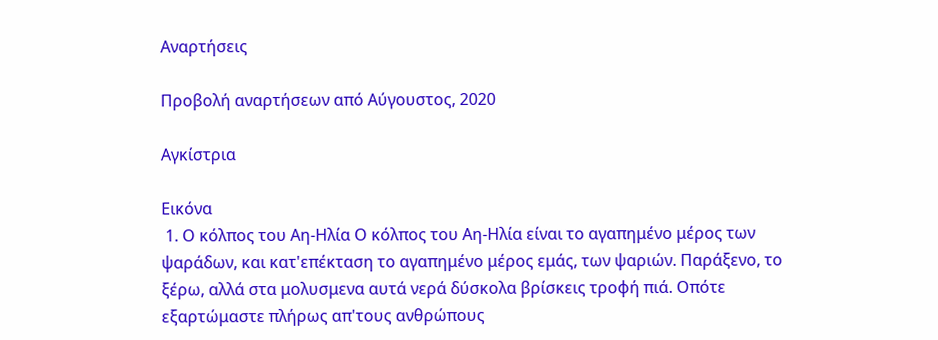Αναρτήσεις

Προβολή αναρτήσεων από Αύγουστος, 2020

Αγκίστρια

Εικόνα
 1. Ο κόλπος του Αη-Ηλία Ο κόλπος του Αη-Ηλία είναι το αγαπημένο μέρος των ψαράδων, και κατ'επέκταση το αγαπημένο μέρος εμάς, των ψαριών. Παράξενο, το ξέρω, αλλά στα μολυσμενα αυτά νερά δύσκολα βρίσκεις τροφή πιά. Οπότε εξαρτώμαστε πλήρως απ'τους ανθρώπους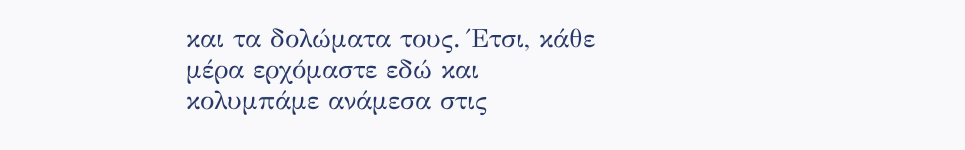και τα δολώματα τους. Έτσι, κάθε μέρα ερχόμαστε εδώ και κολυμπάμε ανάμεσα στις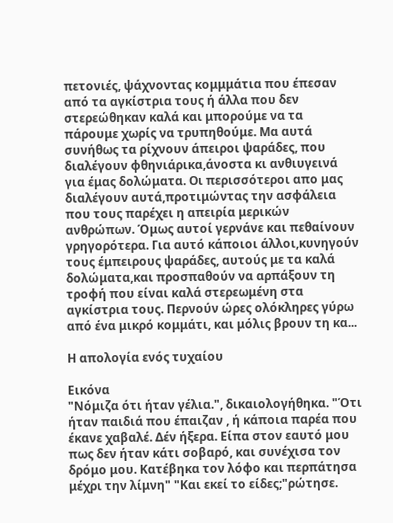πετονιές, ψάχνοντας κομμμάτια που έπεσαν από τα αγκίστρια τους ή άλλα που δεν στερεώθηκαν καλά και μπορούμε να τα πάρουμε χωρίς να τρυπηθούμε. Μα αυτά συνήθως τα ρίχνουν άπειροι ψαράδες, που διαλέγουν φθηνιάρικα,άνοστα κι ανθιυγεινά για έμας δολώματα. Οι περισσότεροι απο μας διαλέγουν αυτά,προτιμώντας την ασφάλεια που τους παρέχει η απειρία μερικών ανθρώπων. Όμως αυτοί γερνάνε και πεθαίνουν γρηγορότερα. Για αυτό κάποιοι άλλοι,κυνηγούν τους έμπειρους ψαράδες, αυτούς με τα καλά δολώματα,και προσπαθούν να αρπάξουν τη τροφή που είναι καλά στερεωμένη στα αγκίστρια τους. Περνούν ώρες ολόκληρες γύρω από ένα μικρό κομμάτι, και μόλις βρουν τη κα...

Η απολογία ενός τυχαίου

Εικόνα
"Νόμιζα ότι ήταν γέλια.", δικαιολογήθηκα. "Ότι ήταν παιδιά που έπαιζαν , ή κάποια παρέα που έκανε χαβαλέ. Δέν ήξερα. Είπα στον εαυτό μου πως δεν ήταν κάτι σοβαρό, και συνέχισα τον δρόμο μου. Κατέβηκα τον λόφο και περπάτησα μέχρι την λίμνη" "Και εκεί το είδες;"ρώτησε.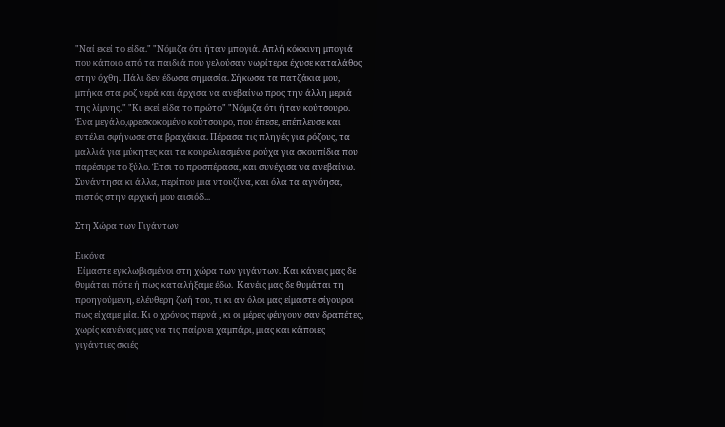"Ναί εκεί το είδα." "Νόμιζα ότι ήταν μπογιά. Απλή κόκκινη μπογιά που κάποιο από τα παιδιά που γελούσαν νωρίτερα έχυσε καταλάθος στην όχθη. Πάλι δεν έδωσα σημασία. Σήκωσα τα πατζάκια μου, μπήκα στα ροζ νερά και άρχισα να ανεβαίνω προς την άλλη μεριά της λίμνης." "Κι εκεί είδα το πρώτο" "Νόμιζα ότι ήταν κούτσουρο. Ένα μεγάλο,φρεσκοκομένο κούτσουρο, που έπεσε, επέπλευσε και εντέλει σφήνωσε στα βραχάκια. Πέρασα τις πληγές για ρόζους, τα μαλλιά για μύκητες και τα κουρελιασμένα ρούχα για σκουπίδια που παρέσυρε το ξύλο. Έτσι το προσπέρασα, και συνέχισα να ανεβαίνω. Συνάντησα κι άλλα, περίπου μια ντουζίνα, και όλα τα αγνόησα, πιστός στην αρχική μου αισιόδ...

Στη Χώρα των Γιγάντων

Εικόνα
 Είμαστε εγκλωβισμένοι στη χώρα των γιγάντων. Και κάνεις μας δε θυμάται πότε ή πως καταλήξαμε έδω.  Κανέις μας δε θυμάται τη προηγούμενη, ελέυθερη ζωή του, τι κι αν όλοι μας είμαστε σίγουροι πως είχαμε μία. Κι ο χρόνος περνά , κι οι μέρες φέυγουν σαν δραπέτες, χωρίς κανένας μας να τις παίρνει χαμπάρι, μιας και κάποιες γιγάντιες σκιές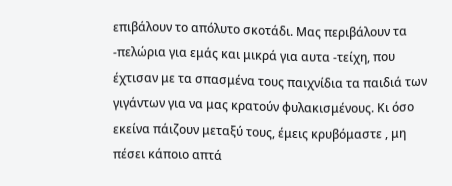επιβάλουν το απόλυτο σκοτάδι. Μας περιβάλουν τα -πελώρια για εμάς και μικρά για αυτα -τείχη, που έχτισαν με τα σπασμένα τους παιχνίδια τα παιδιά των γιγάντων για να μας κρατούν φυλακισμένους. Κι όσο εκείνα πάιζουν μεταξύ τους, έμεις κρυβόμαστε , μη πέσει κάποιο απτά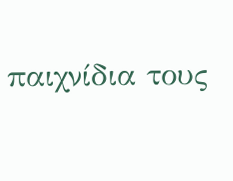παιχνίδια τους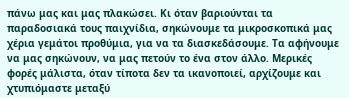πάνω μας και μας πλακώσει. Κι όταν βαριούνται τα παραδοσιακά τους παιχνίδια, σηκώνουμε τα μικροσκοπικά μας χέρια γεμάτοι προθύμια, για να τα διασκεδάσουμε. Τα αφήνουμε να μας σηκώνουν, να μας πετούν το ένα στον άλλο. Μερικές φορές μάλιστα, όταν τίποτα δεν τα ικανοποιεί, αρχίζουμε και χτυπιόμαστε μεταξύ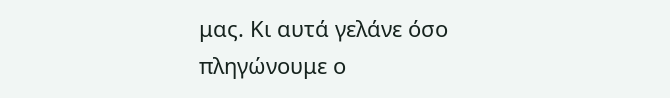μας. Κι αυτά γελάνε όσο πληγώνουμε ο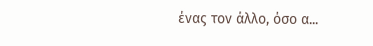ένας τον άλλο, όσο α...